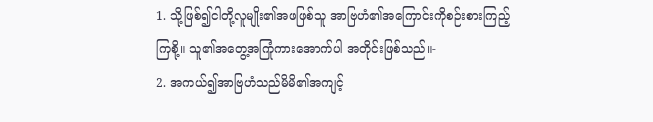1. သို့ဖြစ်၍ငါတို့လူမျိုး၏အဖဖြစ်သူ အာဗြဟံ၏အကြောင်းကိုစဉ်းစားကြည့် ကြစို့။ သူ၏အတွေ့အကြုံကားအောက်ပါ အတိုင်းဖြစ်သည်။-
2. အကယ်၍အာဗြဟံသည်မိမိ၏အကျင့်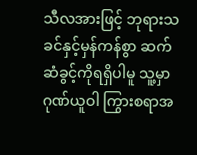သီလအားဖြင့် ဘုရားသခင်နှင့်မှန်ကန်စွာ ဆက်ဆံခွင့်ကိုရရှိပါမူ သူ့မှာဂုဏ်ယူဝါ ကြွားစရာအ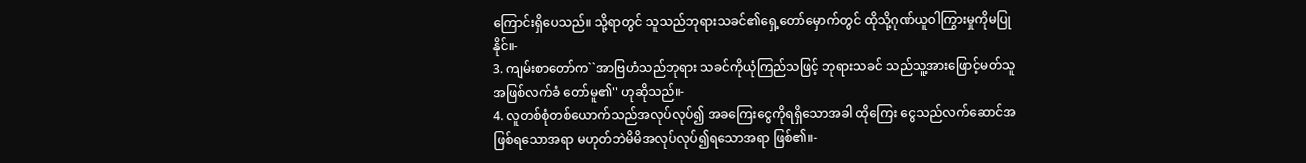ကြောင်းရှိပေသည်။ သို့ရာတွင် သူသည်ဘုရားသခင်၏ရှေ့တော်မှောက်တွင် ထိုသို့ဂုဏ်ယူဝါကြွားမှုကိုမပြုနိုင်။-
3. ကျမ်းစာတော်က``အာဗြဟံသည်ဘုရား သခင်ကိုယုံကြည်သဖြင့် ဘုရားသခင် သည်သူ့အားဖြောင့်မတ်သူအဖြစ်လက်ခံ တော်မူ၏'' ဟုဆိုသည်။-
4. လူတစ်စုံတစ်ယောက်သည်အလုပ်လုပ်၍ အခကြေးငွေကိုရရှိသောအခါ ထိုကြေး ငွေသည်လက်ဆောင်အဖြစ်ရသောအရာ မဟုတ်ဘဲမိမိအလုပ်လုပ်၍ရသောအရာ ဖြစ်၏။-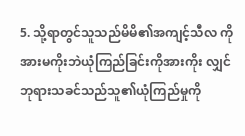5. သို့ရာတွင်သူသည်မိမိ၏အကျင့်သီလ ကိုအားမကိုးဘဲယုံကြည်ခြင်းကိုအားကိုး လျှင် ဘုရားသခင်သည်သူ၏ယုံကြည်မှုကို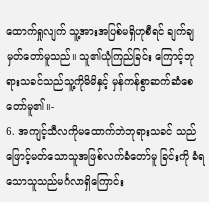ထောက်ရှုလျက် သူ့အားအပြစ်မရှိဟုစီရင် ချက်ချမှတ်တော်မူသည်။ သူ၏ယုံကြည်ခြင်း ကြောင့်ဘုရားသခင်သည်သူ့ကိုမိမိနှင့် မှန်ကန်စွာဆက်ဆံစေတော်မူ၏။-
6. အကျင့်သီလကိုမထောက်ဘဲဘုရားသခင် သည်ဖြောင့်မတ်သောသူအဖြစ်လက်ခံတော်မူ ခြင်းကို ခံရသောသူသည်မင်္ဂလာရှိကြောင်း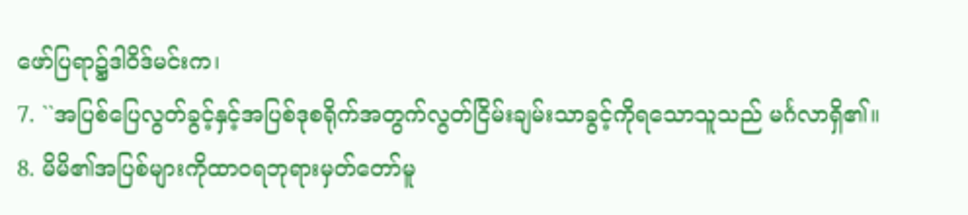ဖော်ပြရာ၌ဒါဝိဒ်မင်းက၊
7. ``အပြစ်ပြေလွတ်ခွင့်နှင့်အပြစ်ဒုစရိုက်အတွက်လွတ်ငြိမ်းချမ်းသာခွင့်ကိုရသောသူသည် မင်္ဂလာရှိ၏။
8. မိမိ၏အပြစ်များကိုထာဝရဘုရားမှတ်တော်မူ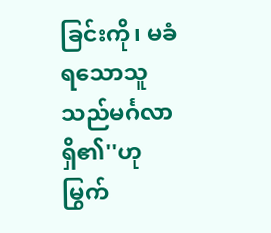ခြင်းကို၊ မခံရသောသူသည်မင်္ဂလာရှိ၏''ဟုမြွက်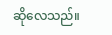ဆိုလေသည်။